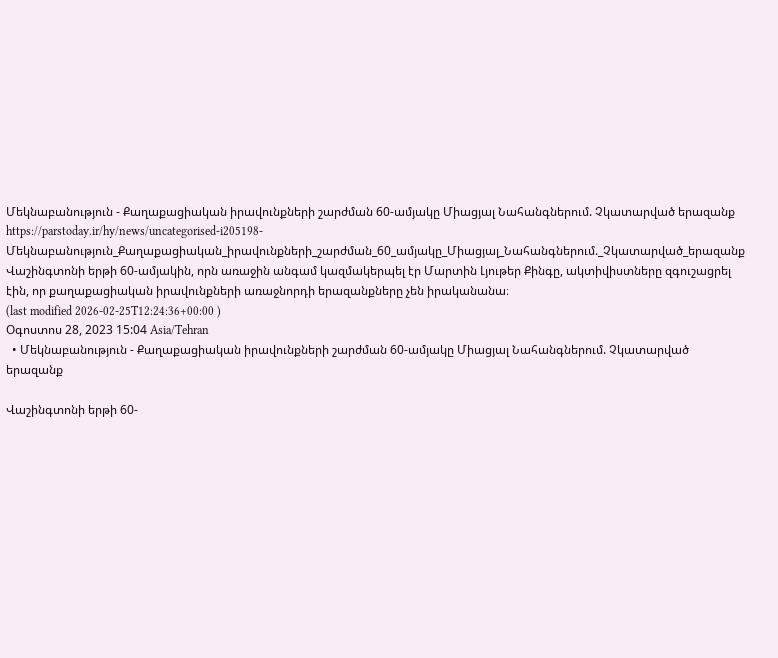Մեկնաբանություն - Քաղաքացիական իրավունքների շարժման 60-ամյակը Միացյալ Նահանգներում. Չկատարված երազանք
https://parstoday.ir/hy/news/uncategorised-i205198-Մեկնաբանություն_Քաղաքացիական_իրավունքների_շարժման_60_ամյակը_Միացյալ_Նահանգներում._Չկատարված_երազանք
Վաշինգտոնի երթի 60-ամյակին, որն առաջին անգամ կազմակերպել էր Մարտին Լյութեր Քինգը, ակտիվիստները զգուշացրել էին, որ քաղաքացիական իրավունքների առաջնորդի երազանքները չեն իրականանա։
(last modified 2026-02-25T12:24:36+00:00 )
Օգոստոս 28, 2023 15:04 Asia/Tehran
  • Մեկնաբանություն - Քաղաքացիական իրավունքների շարժման 60-ամյակը Միացյալ Նահանգներում. Չկատարված երազանք

Վաշինգտոնի երթի 60-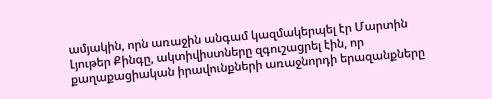ամյակին, որն առաջին անգամ կազմակերպել էր Մարտին Լյութեր Քինգը, ակտիվիստները զգուշացրել էին, որ քաղաքացիական իրավունքների առաջնորդի երազանքները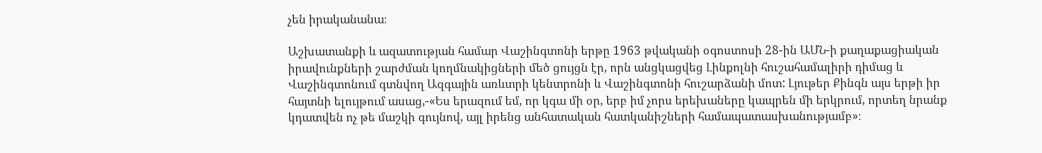չեն իրականանա։

Աշխատանքի և ազատության համար Վաշինգտոնի երթը 1963 թվականի օգոստոսի 28-ին ԱՄՆ-ի քաղաքացիական իրավունքների շարժման կողմնակիցների մեծ ցույցն էր, որն անցկացվեց Լինքոլնի հուշահամալիրի դիմաց և Վաշինգտոնում գտնվող Ազգային առևտրի կենտրոնի և Վաշինգտոնի հուշարձանի մոտ: Լյութեր Քինգն այս երթի իր հայտնի ելույթում ասաց,-«Ես երազում եմ, որ կգա մի օր, երբ իմ չորս երեխաները կապրեն մի երկրում, որտեղ նրանք կդատվեն ոչ թե մաշկի գույնով, այլ իրենց անհատական հատկանիշների համապատասխանությամբ»։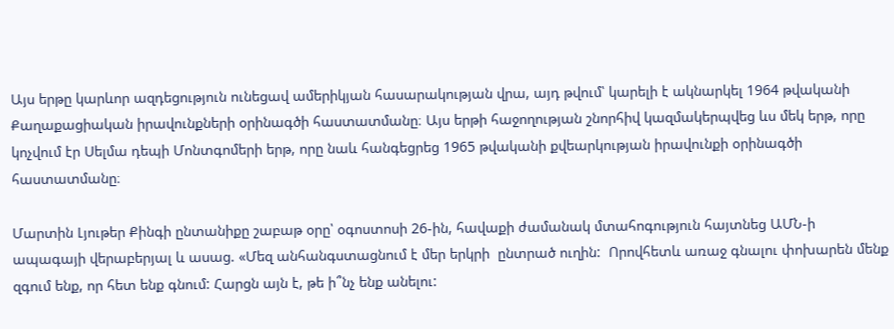Այս երթը կարևոր ազդեցություն ունեցավ ամերիկյան հասարակության վրա, այդ թվում՝ կարելի է ակնարկել 1964 թվականի Քաղաքացիական իրավունքների օրինագծի հաստատմանը։ Այս երթի հաջողության շնորհիվ կազմակերպվեց ևս մեկ երթ, որը կոչվում էր Սելմա դեպի Մոնտգոմերի երթ, որը նաև հանգեցրեց 1965 թվականի քվեարկության իրավունքի օրինագծի հաստատմանը։

Մարտին Լյութեր Քինգի ընտանիքը շաբաթ օրը՝ օգոստոսի 26-ին, հավաքի ժամանակ մտահոգություն հայտնեց ԱՄՆ-ի ապագայի վերաբերյալ և ասաց. «Մեզ անհանգստացնում է մեր երկրի  ընտրած ուղին:  Որովհետև առաջ գնալու փոխարեն մենք զգում ենք, որ հետ ենք գնում: Հարցն այն է, թե ի՞նչ ենք անելու: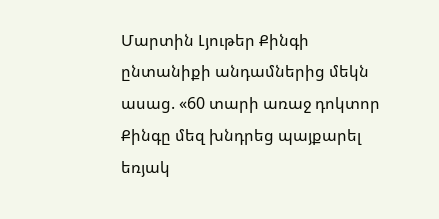Մարտին Լյութեր Քինգի ընտանիքի անդամներից մեկն ասաց. «60 տարի առաջ դոկտոր Քինգը մեզ խնդրեց պայքարել եռյակ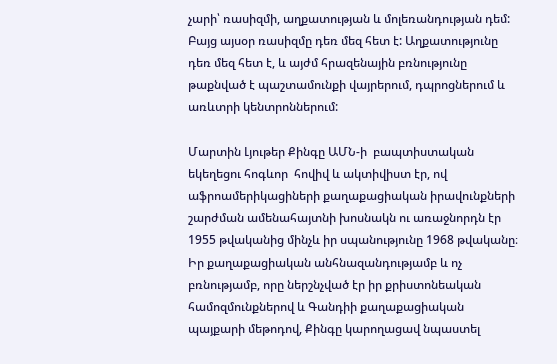չարի՝ ռասիզմի, աղքատության և մոլեռանդության դեմ: Բայց այսօր ռասիզմը դեռ մեզ հետ է: Աղքատությունը դեռ մեզ հետ է, և այժմ հրազենային բռնությունը թաքնված է պաշտամունքի վայրերում, դպրոցներում և առևտրի կենտրոններում:

Մարտին Լյութեր Քինգը ԱՄՆ-ի  բապտիստական եկեղեցու հոգևոր  հովիվ և ակտիվիստ էր, ով աֆրոամերիկացիների քաղաքացիական իրավունքների շարժման ամենահայտնի խոսնակն ու առաջնորդն էր 1955 թվականից մինչև իր սպանությունը 1968 թվականը։ Իր քաղաքացիական անհնազանդությամբ և ոչ բռնությամբ, որը ներշնչված էր իր քրիստոնեական համոզմունքներով և Գանդիի քաղաքացիական պայքարի մեթոդով, Քինգը կարողացավ նպաստել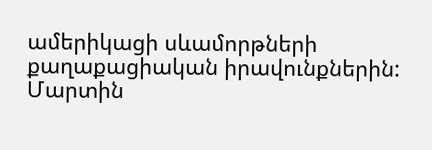ամերիկացի սևամորթների քաղաքացիական իրավունքներին: Մարտին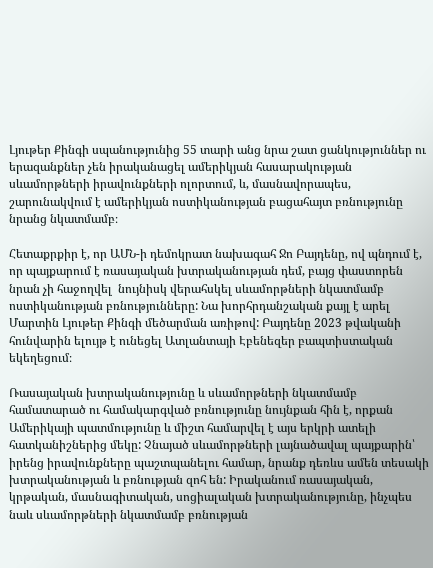Լյութեր Քինգի սպանությունից 55 տարի անց նրա շատ ցանկություններ ու երազանքներ չեն իրականացել ամերիկյան հասարակության սևամորթների իրավունքների ոլորտում, և, մասնավորապես, շարունակվում է ամերիկյան ոստիկանության բացահայտ բռնությունը նրանց նկատմամբ։

Հետաքրքիր է, որ ԱՄՆ-ի դեմոկրատ նախագահ Ջո Բայդենը, ով պնդում է, որ պայքարում է ռասայական խտրականության դեմ, բայց փաստորեն նրան չի հաջողվել  նույնիսկ վերահսկել սևամորթների նկատմամբ ոստիկանության բռնությունները: Նա խորհրդանշական քայլ է արել  Մարտին Լյութեր Քինգի մեծարման առիթով: Բայդենը 2023 թվականի հունվարին ելույթ է ունեցել Ատլանտայի Էբենեզեր բապտիստական եկեղեցում։

Ռասայական խտրականությունը և սևամորթների նկատմամբ համատարած ու համակարգված բռնությունը նույնքան հին է, որքան Ամերիկայի պատմությունը և միշտ համարվել է այս երկրի ատելի հատկանիշներից մեկը: Չնայած սևամորթների լայնածավալ պայքարին՝ իրենց իրավունքները պաշտպանելու համար, նրանք դեռևս ամեն տեսակի խտրականության և բռնության զոհ են: Իրականում ռասայական, կրթական, մասնագիտական, սոցիալական խտրականությունը, ինչպես նաև սևամորթների նկատմամբ բռնության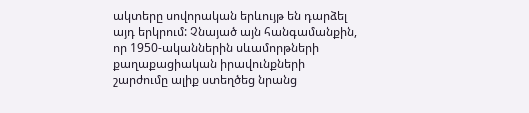ակտերը սովորական երևույթ են դարձել այդ երկրում: Չնայած այն հանգամանքին, որ 1950-ականներին սևամորթների քաղաքացիական իրավունքների շարժումը ալիք ստեղծեց նրանց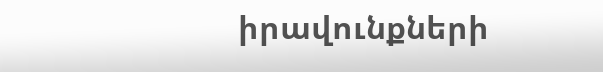իրավունքների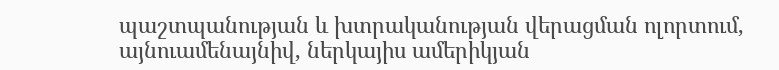պաշտպանության և խտրականության վերացման ոլորտում, այնուամենայնիվ, ներկայիս ամերիկյան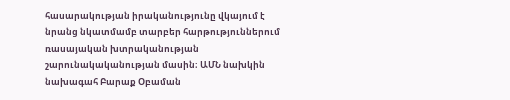հասարակության իրականությունը վկայում է նրանց նկատմամբ տարբեր հարթություններում ռասայական խտրականության շարունակականության մասին։ ԱՄՆ նախկին նախագահ Բարաք Օբաման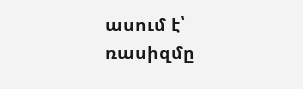ասում է՝ ռասիզմը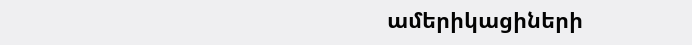ամերիկացիների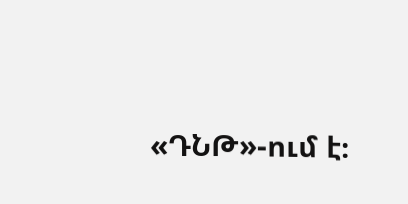«ԴՆԹ»-ում է։